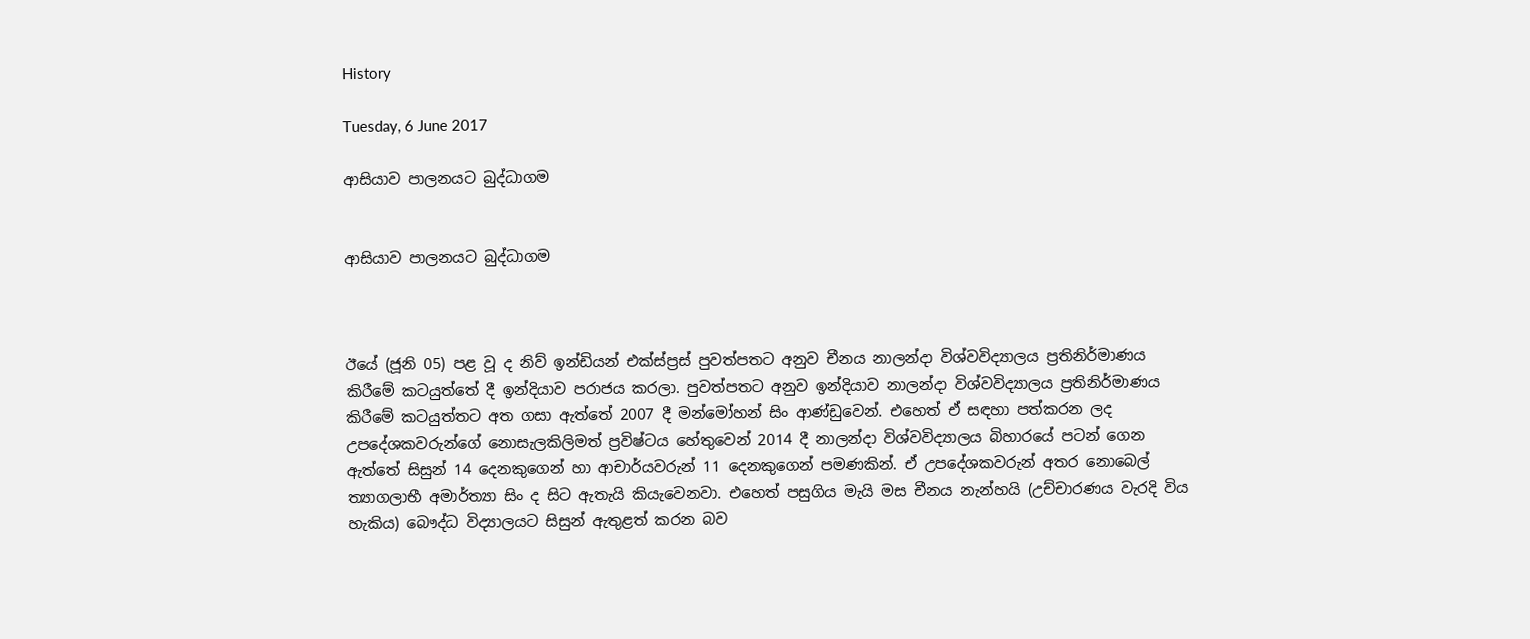History

Tuesday, 6 June 2017

ආසියාව පාලනයට බුද්ධාගම


ආසියාව පාලනයට බුද්ධාගම



ඊයේ (ජූනි 05) පළ වූ ද නිව් ඉන්ඩියන් එක්ස්ප්‍රස් පුවත්පතට අනුව චීනය නාලන්දා විශ්වවිද්‍යාලය ප්‍රතිනිර්මාණය කිරීමේ කටයුත්තේ දී ඉන්දියාව පරාජය කරලා. පුවත්පතට අනුව ඉන්දියාව නාලන්දා විශ්වවිද්‍යාලය ප්‍රතිනිර්මාණය කිරීමේ කටයුත්තට අත ගසා ඇත්තේ 2007 දී මන්මෝහන් සිං ආණ්ඩුවෙන්. එහෙත් ඒ සඳහා පත්කරන ලද උපදේශකවරුන්ගේ නොසැලකිලිමත් ප්‍රවිෂ්ටය හේතුවෙන් 2014 දී නාලන්දා විශ්වවිද්‍යාලය බිහාරයේ පටන් ගෙන ඇත්තේ සිසුන් 14 දෙනකුගෙන් හා ආචාර්යවරුන් 11 දෙනකුගෙන් පමණකින්. ඒ උපදේශකවරුන් අතර නොබෙල් ත්‍යාගලාභී අමාර්ත්‍යා සිං ද සිට ඇතැයි කියැවෙනවා. එහෙත් පසුගිය මැයි මස චීනය නැන්හයි (උච්චාරණය වැරදි විය හැකිය) බෞද්ධ විද්‍යාලයට සිසුන් ඇතුළත් කරන බව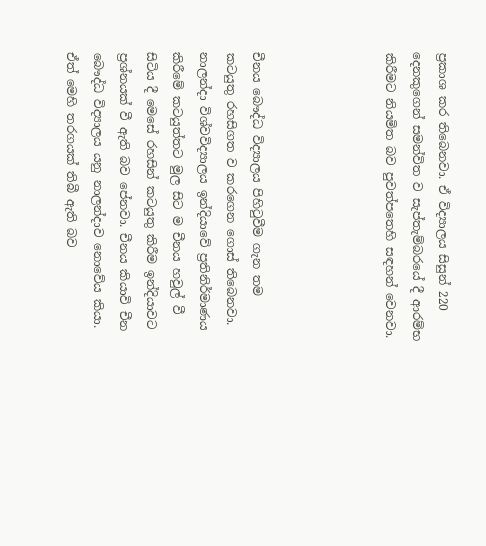ප්‍රකාශ කර තිබෙනවා. ඒ විද්‍යාලය සිසුන් 220 දෙනකුගෙන් සමන්විත ව සැප්තැම්බරයේ දී ආරම්භ කිරීමට නියමිත බව පුවත්පතෙහි සඳහන් වෙනවා.




චීනය බෞද්ධ විද්‍යාලය පිහිටුවීම ගැන තම කටයුතු රහසිගත ව කරගෙන ගොස් තිබෙනවා. නාලන්දා විශ්වවිද්‍යාලය ඉන්දියාවේ ප්‍රතිනිර්මාණය  කිරීමේ කටයුත්තට මුල සිට ම චීනය හවුල් වී සිටිය දී මෙසේ රහසින් කටයුතු කිරීම ඉන්දියාවට ප්‍රශ්නයක් වී ඇති බව පේනවා. චීනය කියාවි චීන බෞද්ධ විද්‍යාලය යනු නාලන්දාව නොවේය කියා. ඒත් මෙහි තරගයක් තිබී ඇති බව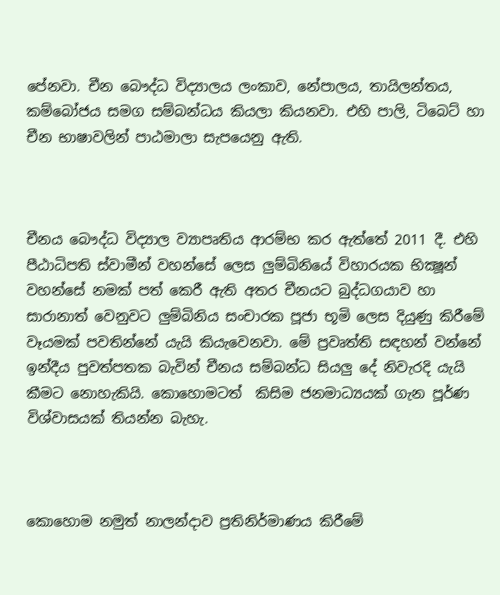පේනවා. චීන බෞද්ධ විද්‍යාලය ලංකාව, නේපාලය, තායිලන්තය, කම්බෝජය සමග සම්බන්ධය කියලා කියනවා. එහි පාලි, ටිබෙට් හා චීන භාෂාවලින් පාඨමාලා සැපයෙනු ඇති.



චීනය බෞද්ධ විද්‍යාල ව්‍යාපෘතිය ආරම්භ කර ඇත්තේ 2011 දී. එහි පීඨාධිපති ස්වාමීන් වහන්සේ ලෙස ලුම්බිනියේ විහාරයක භික්‍ෂූන් වහන්සේ නමක් පත් කෙරී ඇති අතර චීනයට බුද්ධගයාව හා සාරානාත් වෙනුවට ලුම්බිනිය සංචාරක පූජා භූමි ලෙස දියුණු කිරීමේ වෑයමක් පවතින්නේ යැයි කියැවෙනවා. මේ ප්‍රවෘත්ති සඳහන් වන්නේ ඉන්දීය පුවත්පතක බැවින් චීනය සම්බන්ධ සියලු දේ නිවැරදි යැයි කීමට නොහැකියි. කොහොමටත්  කිසිම ජනමාධ්‍යයක් ගැන පූර්ණ විශ්වාසයක් තියන්න බැහැ.



කොහොම නමුත් නාලන්දාව ප්‍රතිනිර්මාණය කිරීමේ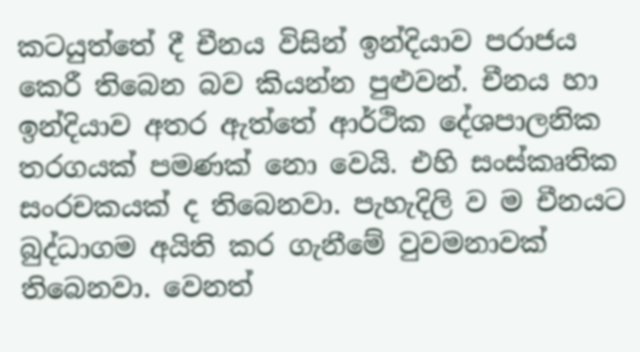කටයුත්තේ දී චීනය විසින් ඉන්දියාව පරාජය කෙරී තිබෙන බව කියන්න පුළුවන්. චීනය හා ඉන්දියාව අතර ඇත්තේ ආර්ථික දේශපාලනික තරගයක් පමණක් නො වෙයි. එහි සංස්කෘතික සංරචකයක් ද තිබෙනවා. පැහැදිලි ව ම චීනයට බුද්ධාගම අයිති කර ගැනීමේ වුවමනාවක් තිබෙනවා. වෙනත්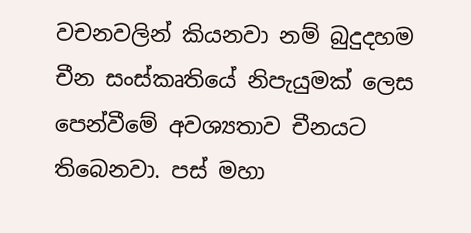වචනවලින් කියනවා නම් බුදුදහම චීන සංස්කෘතියේ නිපැයුමක් ලෙස පෙන්වීමේ අවශ්‍යතාව චීනයට තිබෙනවා. පස් මහා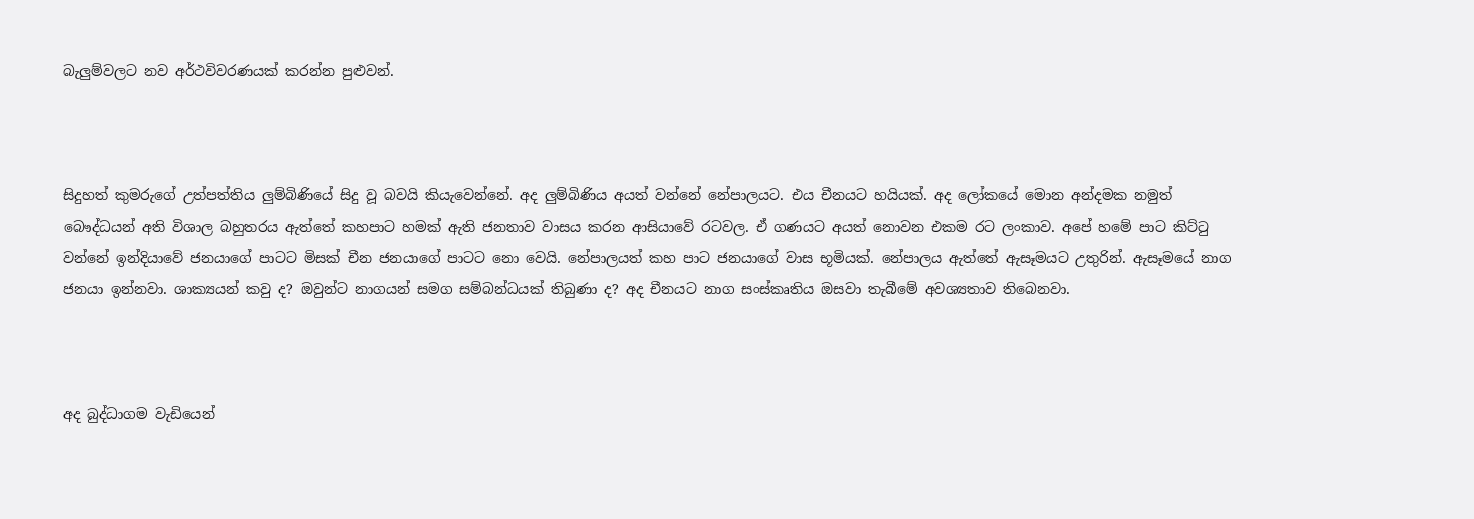බැලුම්වලට නව අර්ථවිවරණයක් කරන්න පුළුවන්.



සිදුහත් කුමරුගේ උත්පත්තිය ලුම්බිණියේ සිදු වූ බවයි කියැවෙන්නේ. අද ලුම්බිණිය අයත් වන්නේ නේපාලයට. එය චීනයට හයියක්. අද ලෝකයේ මොන අන්දමක නමුත් බෞද්ධයන් අති විශාල බහුතරය ඇත්තේ කහපාට හමක් ඇති ජනතාව වාසය කරන ආසියාවේ රටවල. ඒ ගණයට අයත් නොවන එකම රට ලංකාව. අපේ හමේ පාට කිට්ටු වන්නේ ඉන්දියාවේ ජනයාගේ පාටට මිසක් චීන ජනයාගේ පාටට නො වෙයි. නේපාලයත් කහ පාට ජනයාගේ වාස භූමියක්. නේපාලය ඇත්තේ ඇසෑමයට උතුරින්. ඇසෑමයේ නාග ජනයා ඉන්නවා. ශාක්‍යයන් කවු ද? ඔවුන්ට නාගයන් සමග සම්බන්ධයක් තිබුණා ද? අද චීනයට නාග සංස්කෘතිය ඔසවා තැබීමේ අවශ්‍යතාව තිබෙනවා.



අද බුද්ධාගම වැඩියෙන්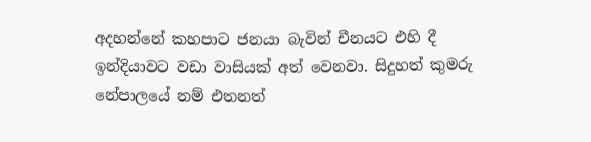අදහන්නේ කහපාට ජනයා බැවින් චීනයට එහි දී ඉන්දියාවට වඩා වාසියක් අත් වෙනවා. සිදුහත් කුමරු නේපාලයේ නම් එතනත්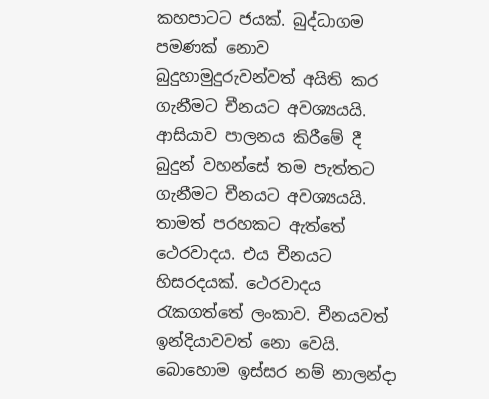කහපාටට ජයක්. බුද්ධාගම පමණක් නොව බුදුහාමුදුරුවන්වත් අයිති කර ගැනීමට චීනයට අවශ්‍යයයි. ආසියාව පාලනය කිරීමේ දී බුදුන් වහන්සේ තම පැත්තට ගැනීමට චීනයට අවශ්‍යයයි. තාමත් පරහකට ඇත්තේ ථෙරවාදය. එය චීනයට හිසරදයක්. ථෙරවාදය රැකගත්තේ ලංකාව. චීනයවත් ඉන්දියාවවත් නො වෙයි. බොහොම ඉස්සර නම් නාලන්දා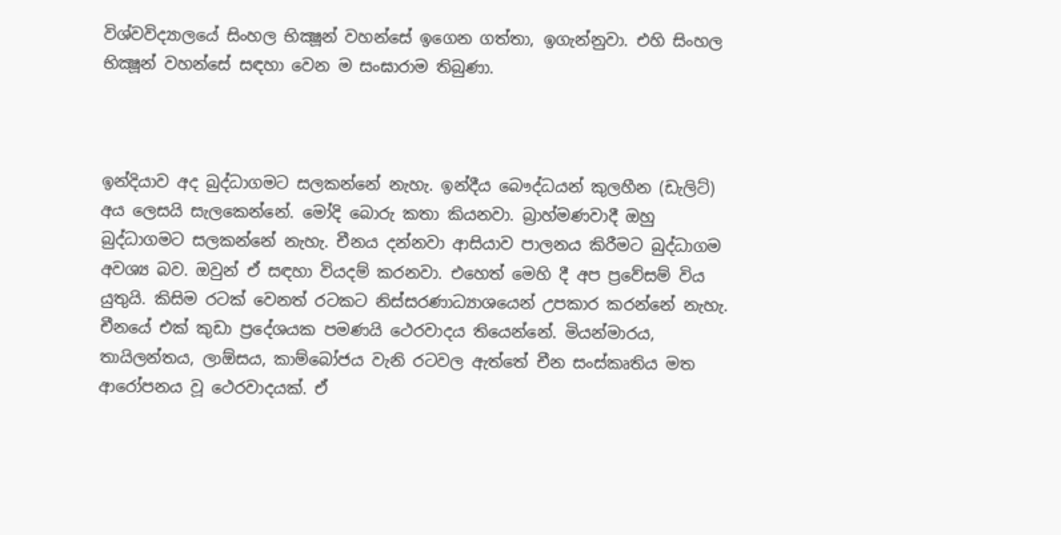විශ්වවිද්‍යාලයේ සිංහල භික්‍ෂූන් වහන්සේ ඉගෙන ගත්තා, ඉගැන්නුවා. එහි සිංහල භික්‍ෂූන් වහන්සේ සඳහා වෙන ම සංඝාරාම තිබුණා.



ඉන්දියාව අද බුද්ධාගමට සලකන්නේ නැහැ. ඉන්දීය බෞද්ධයන් කුලහීන (ඩැලිට්) අය ලෙසයි සැලකෙන්නේ. මෝදි බොරු කතා කියනවා. බ්‍රාහ්මණවාදී ඔහු බුද්ධාගමට සලකන්නේ නැහැ. චීනය දන්නවා ආසියාව පාලනය කිරීමට බුද්ධාගම අවශ්‍ය බව. ඔවුන් ඒ සඳහා වියදම් කරනවා. එහෙත් මෙහි දී අප ප්‍රවේසම් විය යුතුයි. කිසිම රටක් වෙනත් රටකට නිස්සරණාධ්‍යාශයෙන් උපකාර කරන්නේ නැහැ. චීනයේ එක් කුඩා ප්‍රදේශයක පමණයි ථෙරවාදය තියෙන්නේ. මියන්මාරය, තායිලන්තය, ලාඕසය, කාම්බෝජය වැනි රටවල ඇත්තේ චීන සංස්කෘතිය මත ආරෝපනය වූ ථෙරවාදයක්. ඒ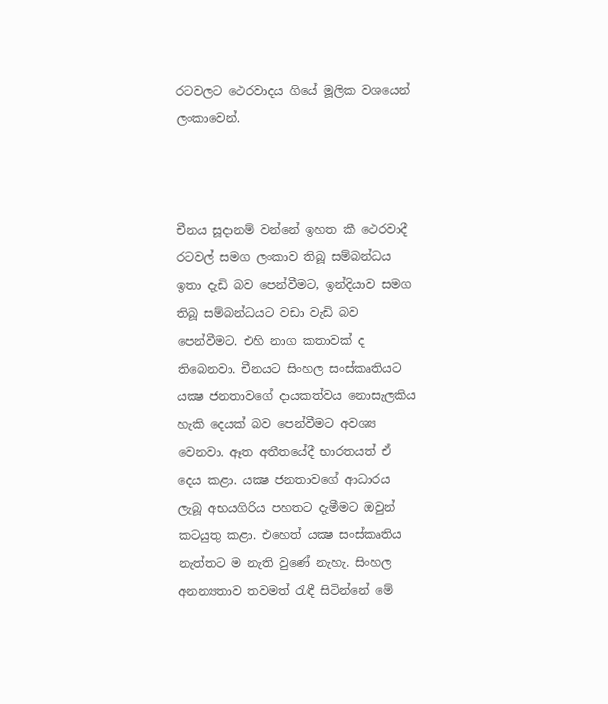රටවලට ථෙරවාදය ගියේ මූලික වශයෙන් ලංකාවෙන්.



චීනය සූදානම් වන්නේ ඉහත කී ථෙරවාදී රටවල් සමග ලංකාව තිබූ සම්බන්ධය ඉතා දැඩි බව පෙන්වීමට, ඉන්දියාව සමග තිබූ සම්බන්ධයට වඩා වැඩි බව පෙන්වීමට. එහි නාග කතාවක් ද තිබෙනවා. චීනයට සිංහල සංස්කෘතියට යක්‍ෂ ජනතාවගේ දායකත්වය නොසැලකිය හැකි දෙයක් බව පෙන්වීමට අවශ්‍ය වෙනවා. ඈත අතීතයේදී භාරතයත් ඒ දෙය කළා. යක්‍ෂ ජනතාවගේ ආධාරය ලැබූ අභයගිරිය පහතට දැමීමට ඔවුන් කටයුතු කළා. එහෙත් යක්‍ෂ සංස්කෘතිය නැත්තට ම නැති වුණේ නැහැ. සිංහල අනන්‍යතාව තවමත් රැඳී සිටින්නේ මේ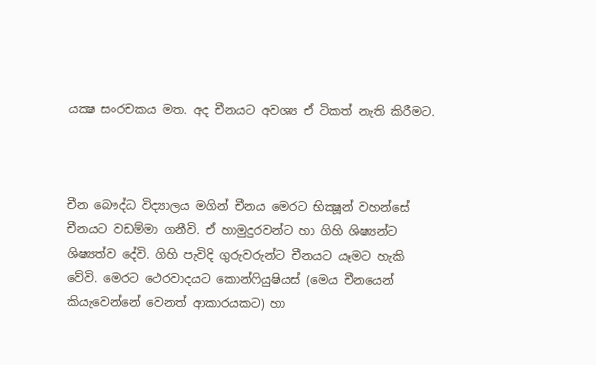යක්‍ෂ සංරචකය මත. අද චීනයට අවශ්‍ය ඒ ටිකත් නැති කිරීමට.



චීන බෞද්ධ විද්‍යාලය මගින් චීනය මෙරට භික්‍ෂූන් වහන්සේ චීනයට වඩම්මා ගනීවි. ඒ හාමුදුරවන්ට හා ගිහි ශිෂ්‍යන්ට ශිෂ්‍යත්ව දේවි. ගිහි පැවිදි ගුරුවරුන්ට චීනයට යෑමට හැකි වේවි. මෙරට ථෙරවාදයට කොන්ෆියුෂියස් (මෙය චීනයෙන් කියැවෙන්නේ වෙනත් ආකාරයකට) හා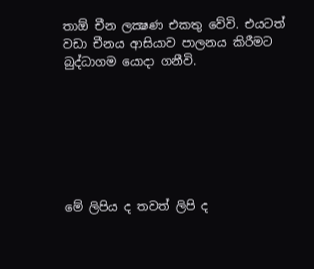තාඕ චීන ලක්‍ෂණ එකතු වේවි. එයටත් වඩා චීනය ආසියාව පාලනය කිරීමට බුද්ධාගම යොදා ගනීවි.







මේ ලිපිය ද තවත් ලිපි ද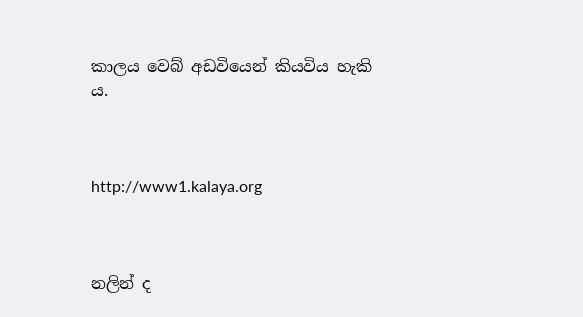කාලය වෙබ් අඩවියෙන් කියවිය හැකි ය.



http://www1.kalaya.org



නලින් ද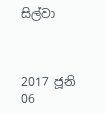සිල්වා



2017 ජූනි 06